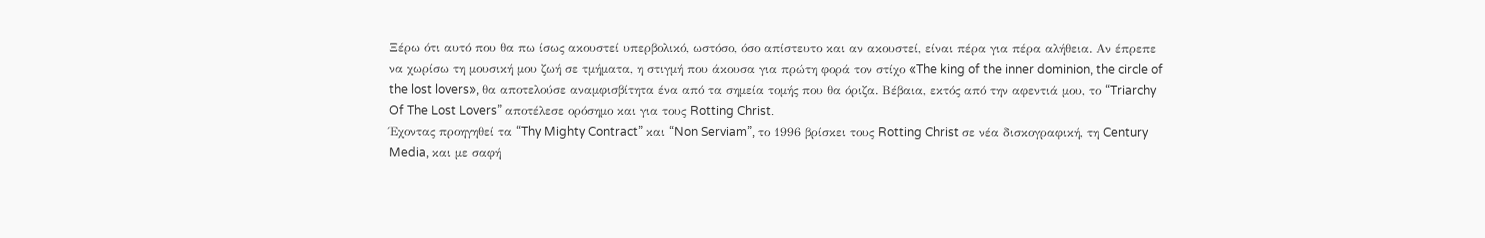Ξέρω ότι αυτό που θα πω ίσως ακουστεί υπερβολικό, ωστόσο, όσο απίστευτο και αν ακουστεί, είναι πέρα για πέρα αλήθεια. Αν έπρεπε να χωρίσω τη μουσική μου ζωή σε τμήματα, η στιγμή που άκουσα για πρώτη φορά τον στίχο «The king of the inner dominion, the circle of the lost lovers», θα αποτελούσε αναμφισβίτητα ένα από τα σημεία τομής που θα όριζα. Βέβαια, εκτός από την αφεντιά μου, το “Triarchy Of The Lost Lovers” αποτέλεσε ορόσημο και για τους Rotting Christ.
Έχοντας προηγηθεί τα “Thy Mighty Contract” και “Non Serviam”, το 1996 βρίσκει τους Rotting Christ σε νέα δισκογραφική, τη Century Media, και με σαφή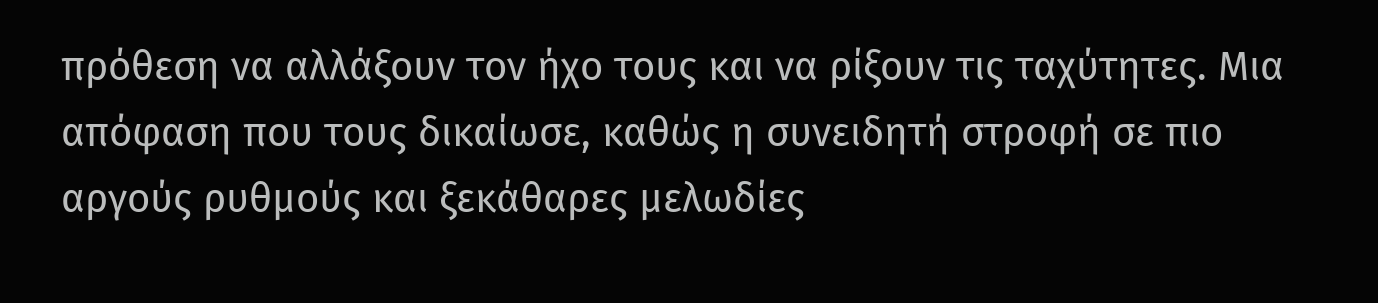πρόθεση να αλλάξουν τον ήχο τους και να ρίξουν τις ταχύτητες. Μια απόφαση που τους δικαίωσε, καθώς η συνειδητή στροφή σε πιο αργούς ρυθμούς και ξεκάθαρες μελωδίες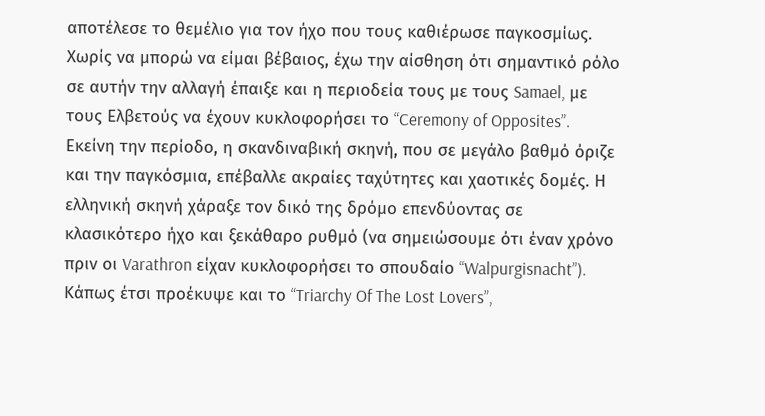αποτέλεσε το θεμέλιο για τον ήχο που τους καθιέρωσε παγκοσμίως. Χωρίς να μπορώ να είμαι βέβαιος, έχω την αίσθηση ότι σημαντικό ρόλο σε αυτήν την αλλαγή έπαιξε και η περιοδεία τους με τους Samael, με τους Ελβετούς να έχουν κυκλοφορήσει το “Ceremony of Opposites”.
Εκείνη την περίοδο, η σκανδιναβική σκηνή, που σε μεγάλο βαθμό όριζε και την παγκόσμια, επέβαλλε ακραίες ταχύτητες και χαοτικές δομές. Η ελληνική σκηνή χάραξε τον δικό της δρόμο επενδύοντας σε κλασικότερο ήχο και ξεκάθαρο ρυθμό (να σημειώσουμε ότι έναν χρόνο πριν οι Varathron είχαν κυκλοφορήσει το σπουδαίο “Walpurgisnacht”). Κάπως έτσι προέκυψε και το “Triarchy Of The Lost Lovers”,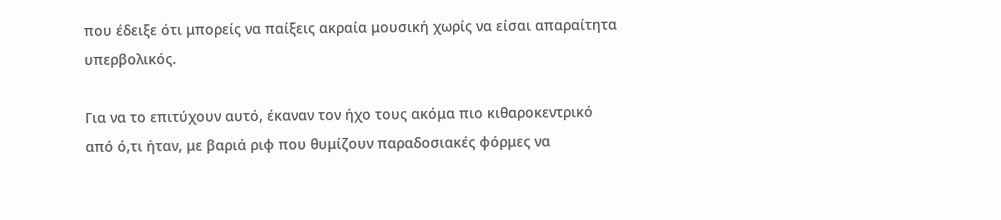που έδειξε ότι μπορείς να παίξεις ακραία μουσική χωρίς να είσαι απαραίτητα υπερβολικός.

Για να το επιτύχουν αυτό, έκαναν τον ήχο τους ακόμα πιο κιθαροκεντρικό από ό,τι ήταν, με βαριά ριφ που θυμίζουν παραδοσιακές φόρμες να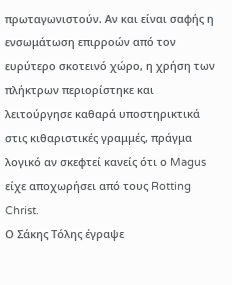πρωταγωνιστούν. Αν και είναι σαφής η ενσωμάτωση επιρροών από τον ευρύτερο σκοτεινό χώρο, η χρήση των πλήκτρων περιορίστηκε και λειτούργησε καθαρά υποστηρικτικά στις κιθαριστικές γραμμές, πράγμα λογικό αν σκεφτεί κανείς ότι ο Magus είχε αποχωρήσει από τους Rotting Christ.
Ο Σάκης Τόλης έγραψε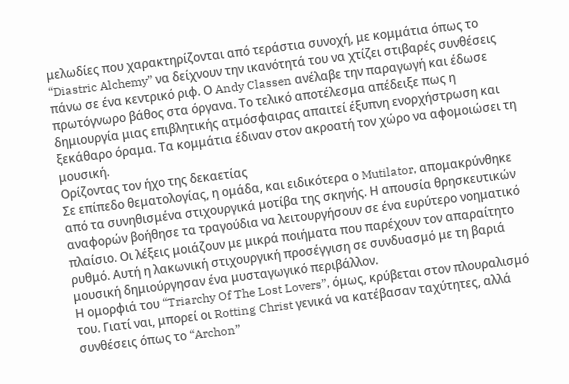μελωδίες που χαρακτηρίζονται από τεράστια συνοχή, με κομμάτια όπως το “Diastric Alchemy” να δείχνουν την ικανότητά του να χτίζει στιβαρές συνθέσεις πάνω σε ένα κεντρικό ριφ. Ο Andy Classen ανέλαβε την παραγωγή και έδωσε πρωτόγνωρο βάθος στα όργανα. Το τελικό αποτέλεσμα απέδειξε πως η δημιουργία μιας επιβλητικής ατμόσφαιρας απαιτεί έξυπνη ενορχήστρωση και ξεκάθαρο όραμα. Τα κομμάτια έδιναν στον ακροατή τον χώρο να αφομοιώσει τη μουσική.
Ορίζοντας τον ήχο της δεκαετίας
Σε επίπεδο θεματολογίας, η ομάδα, και ειδικότερα ο Mutilator, απομακρύνθηκε από τα συνηθισμένα στιχουργικά μοτίβα της σκηνής. Η απουσία θρησκευτικών αναφορών βοήθησε τα τραγούδια να λειτουργήσουν σε ένα ευρύτερο νοηματικό πλαίσιο. Οι λέξεις μοιάζουν με μικρά ποιήματα που παρέχουν τον απαραίτητο ρυθμό. Αυτή η λακωνική στιχουργική προσέγγιση σε συνδυασμό με τη βαριά μουσική δημιούργησαν ένα μυσταγωγικό περιβάλλον.
Η ομορφιά του “Triarchy Of The Lost Lovers”, όμως, κρύβεται στον πλουραλισμό του. Γιατί ναι, μπορεί οι Rotting Christ γενικά να κατέβασαν ταχύτητες, αλλά συνθέσεις όπως το “Archon”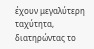έχουν μεγαλύτερη ταχύτητα, διατηρώντας το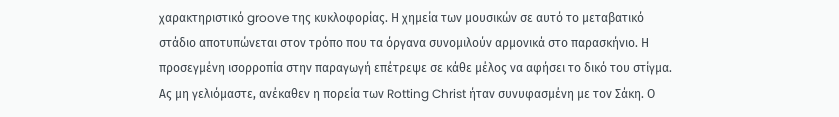χαρακτηριστικό groove της κυκλοφορίας. Η χημεία των μουσικών σε αυτό το μεταβατικό στάδιο αποτυπώνεται στον τρόπο που τα όργανα συνομιλούν αρμονικά στο παρασκήνιο. Η προσεγμένη ισορροπία στην παραγωγή επέτρεψε σε κάθε μέλος να αφήσει το δικό του στίγμα.
Ας μη γελιόμαστε, ανέκαθεν η πορεία των Rotting Christ ήταν συνυφασμένη με τον Σάκη. Ο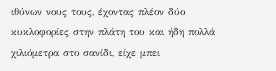ιθύνων νους τους, έχοντας πλέον δύο κυκλοφορίες στην πλάτη του και ήδη πολλά χιλιόμετρα στο σανίδι, είχε μπει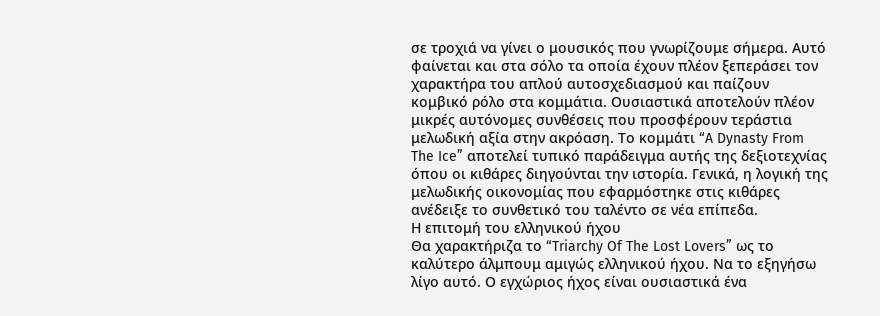σε τροχιά να γίνει ο μουσικός που γνωρίζουμε σήμερα. Αυτό φαίνεται και στα σόλο τα οποία έχουν πλέον ξεπεράσει τον χαρακτήρα του απλού αυτοσχεδιασμού και παίζουν κομβικό ρόλο στα κομμάτια. Ουσιαστικά αποτελούν πλέον μικρές αυτόνομες συνθέσεις που προσφέρουν τεράστια μελωδική αξία στην ακρόαση. Το κομμάτι “A Dynasty From The Ice” αποτελεί τυπικό παράδειγμα αυτής της δεξιοτεχνίας όπου οι κιθάρες διηγούνται την ιστορία. Γενικά, η λογική της μελωδικής οικονομίας που εφαρμόστηκε στις κιθάρες ανέδειξε το συνθετικό του ταλέντο σε νέα επίπεδα.
Η επιτομή του ελληνικού ήχου
Θα χαρακτήριζα το “Triarchy Of The Lost Lovers” ως το καλύτερο άλμπουμ αμιγώς ελληνικού ήχου. Να το εξηγήσω λίγο αυτό. Ο εγχώριος ήχος είναι ουσιαστικά ένα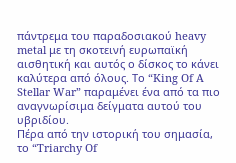πάντρεμα του παραδοσιακού heavy metal με τη σκοτεινή ευρωπαϊκή αισθητική και αυτός ο δίσκος το κάνει καλύτερα από όλους. Το “King Of A Stellar War” παραμένει ένα από τα πιο αναγνωρίσιμα δείγματα αυτού του υβριδίου.
Πέρα από την ιστορική του σημασία, το “Triarchy Of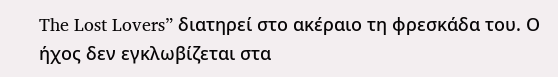The Lost Lovers” διατηρεί στο ακέραιο τη φρεσκάδα του. Ο ήχος δεν εγκλωβίζεται στα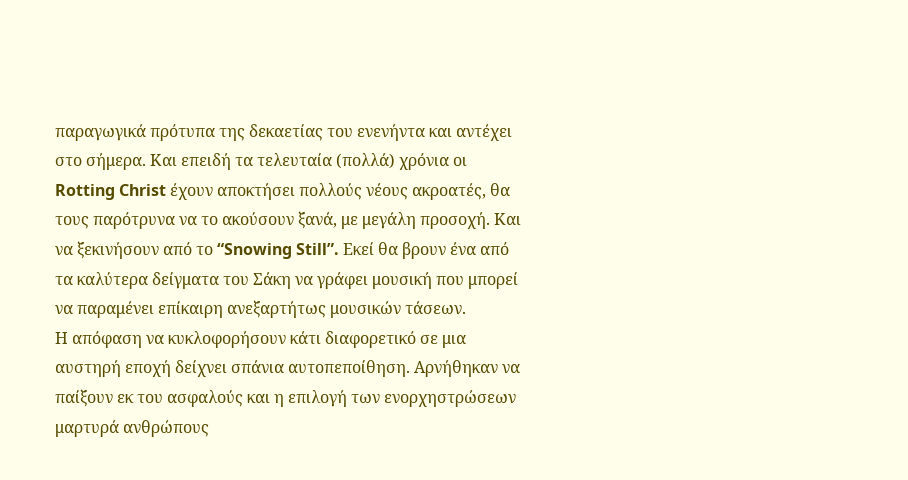παραγωγικά πρότυπα της δεκαετίας του ενενήντα και αντέχει στο σήμερα. Και επειδή τα τελευταία (πολλά) χρόνια οι Rotting Christ έχουν αποκτήσει πολλούς νέους ακροατές, θα τους παρότρυνα να το ακούσουν ξανά, με μεγάλη προσοχή. Και να ξεκινήσουν από το “Snowing Still”. Εκεί θα βρουν ένα από τα καλύτερα δείγματα του Σάκη να γράφει μουσική που μπορεί να παραμένει επίκαιρη ανεξαρτήτως μουσικών τάσεων.
Η απόφαση να κυκλοφορήσουν κάτι διαφορετικό σε μια αυστηρή εποχή δείχνει σπάνια αυτοπεποίθηση. Αρνήθηκαν να παίξουν εκ του ασφαλούς και η επιλογή των ενορχηστρώσεων μαρτυρά ανθρώπους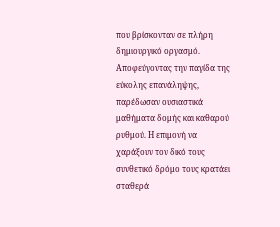που βρίσκονταν σε πλήρη δημιουργικό οργασμό. Αποφεύγοντας την παγίδα της εύκολης επανάληψης, παρέδωσαν ουσιαστικά μαθήματα δομής και καθαρού ρυθμού. Η επιμονή να χαράξουν τον δικό τους συνθετικό δρόμο τους κρατάει σταθερά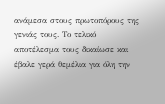ανάμεσα στους πρωτοπόρους της γενιάς τους. Το τελικό αποτέλεσμα τους δικαίωσε και έβαλε γερά θεμέλια για όλη την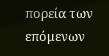πορεία των επόμενων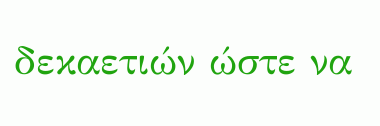δεκαετιών ώστε να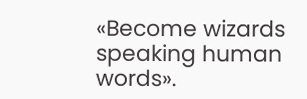«Become wizards speaking human words».